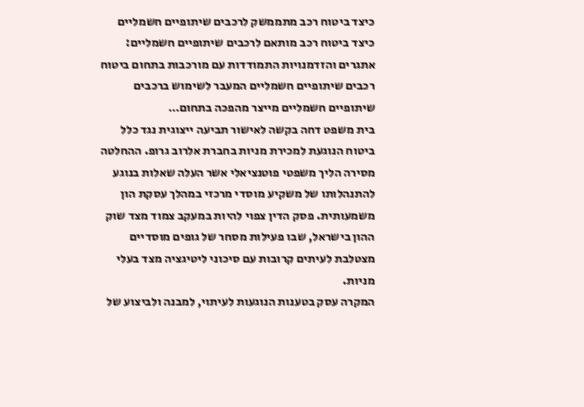כיצד ביטוח רכב מתממשק לרכבים שיתופיים חשמליים
כיצד ביטוח רכב מותאם לרכבים שיתופיים חשמליים: אתגרים והזדמנויות התמודדות עם מורכבות בתחום ביטוח רכבים שיתופיים חשמליים המעבר לשימוש ברכבים שיתופיים חשמליים מייצר מהפכה בתחום…
בית משפט דחה בקשה לאישור תביעה ייצוגית נגד כלל ביטוח הנוגעת למכירת מניות בחברת אלרוב גרופ. ההחלטה מסירה הליך משפטי פוטנציאלי אשר העלה שאלות בנוגע להתנהלותו של משקיע מוסדי מרכזי במהלך עסקת הון משמעותית. פסק הדין צפוי להיות במעקב צמוד מצד שוק ההון בישראל, שבו פעילות מסחר של גופים מוסדיים מצטלבת לעיתים קרובות עם סיכוני ליטיגציה מצד בעלי מניות.
המקרה עסק בטענות הנוגעות לעיתוי, למבנה ולביצוע של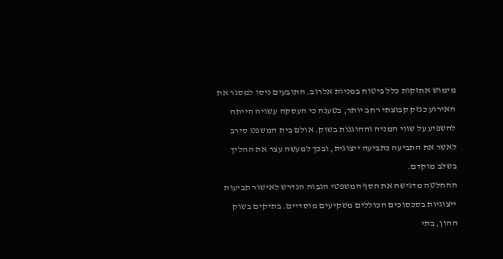מימוש אחזקות כלל ביטוח במניות אלרוב. התובעים ניסו למסגר את האירוע כנזק קבוצתי רחב יותר, בטענה כי העסקה עשויה הייתה להשפיע על שווי המניה וההוגנות בשוק. אולם בית המשפט סירב לאשר את התביעה כתביעה ייצוגית, ובכך למעשה עצר את ההליך בשלב מוקדם.
ההחלטה מדגישה את הסף המשפטי הגבוה הנדרש לאישור תביעות ייצוגיות בסכסוכים הכוללים משקיעים מוסדיים. בתיקים בשוק ההון, בתי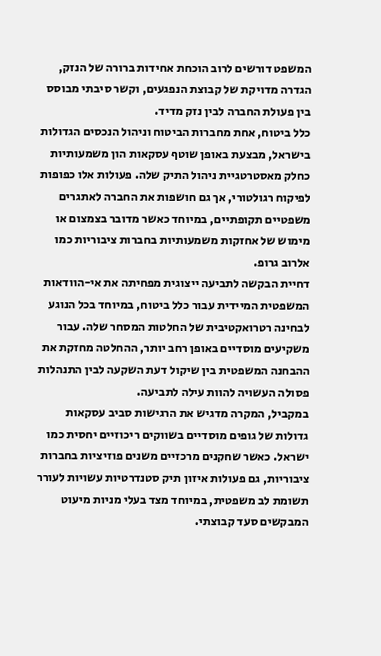המשפט דורשים לרוב הוכחת אחידות ברורה של הנזק, הגדרה מדויקת של קבוצת הנפגעים, וקשר סיבתי מבוסס בין פעולת החברה לבין נזק מדיד.
כלל ביטוח, אחת מחברות הביטוח וניהול הנכסים הגדולות בישראל, מבצעת באופן שוטף עסקאות הון משמעותיות כחלק מאסטרטגיית ניהול התיק שלה. פעולות אלו כפופות לפיקוח רגולטורי, אך גם חושפות את החברה לאתגרים משפטיים תקופתיים, במיוחד כאשר מדובר בצמצום או מימוש של אחזקות משמעותיות בחברות ציבוריות כמו אלרוב גרופ.
דחיית הבקשה לתביעה ייצוגית מפחיתה את אי-הוודאות המשפטית המיידית עבור כלל ביטוח, במיוחד בכל הנוגע לבחינה רטרואקטיבית של החלטות המסחר שלה. עבור משקיעים מוסדיים באופן רחב יותר, ההחלטה מחזקת את ההבחנה המשפטית בין שיקול דעת השקעה לבין התנהלות פסולה העשויה להוות עילה לתביעה.
במקביל, המקרה מדגיש את הרגישות סביב עסקאות גדולות של גופים מוסדיים בשווקים ריכוזיים יחסית כמו ישראל. כאשר שחקנים מרכזיים משנים פוזיציות בחברות ציבוריות, גם פעולות איזון תיק סטנדרטיות עשויות לעורר תשומת לב משפטית, במיוחד מצד בעלי מניות מיעוט המבקשים סעד קבוצתי.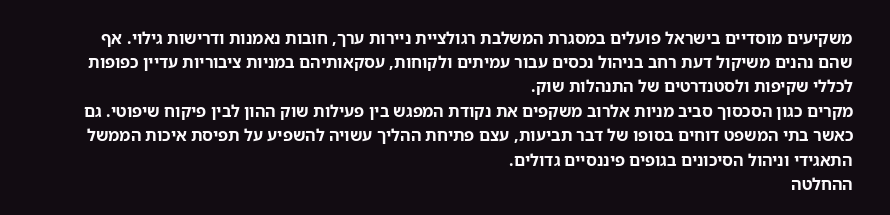משקיעים מוסדיים בישראל פועלים במסגרת המשלבת רגולציית ניירות ערך, חובות נאמנות ודרישות גילוי. אף שהם נהנים משיקול דעת רחב בניהול נכסים עבור עמיתים ולקוחות, עסקאותיהם במניות ציבוריות עדיין כפופות לכללי שקיפות ולסטנדרטים של התנהלות שוק.
מקרים כגון הסכסוך סביב מניות אלרוב משקפים את נקודת המפגש בין פעילות שוק ההון לבין פיקוח שיפוטי. גם כאשר בתי המשפט דוחים בסופו של דבר תביעות, עצם פתיחת ההליך עשויה להשפיע על תפיסת איכות הממשל התאגידי וניהול הסיכונים בגופים פיננסיים גדולים.
ההחלטה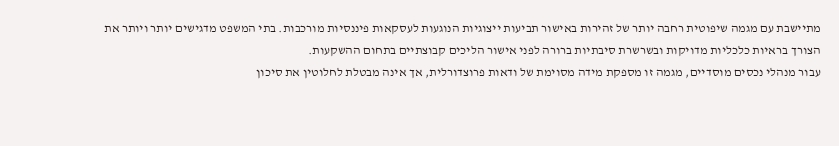מתיישבת עם מגמה שיפוטית רחבה יותר של זהירות באישור תביעות ייצוגיות הנוגעות לעסקאות פיננסיות מורכבות. בתי המשפט מדגישים יותר ויותר את הצורך בראיות כלכליות מדויקות ובשרשרת סיבתיות ברורה לפני אישור הליכים קבוצתיים בתחום ההשקעות.
עבור מנהלי נכסים מוסדיים, מגמה זו מספקת מידה מסוימת של ודאות פרוצדורלית, אך אינה מבטלת לחלוטין את סיכון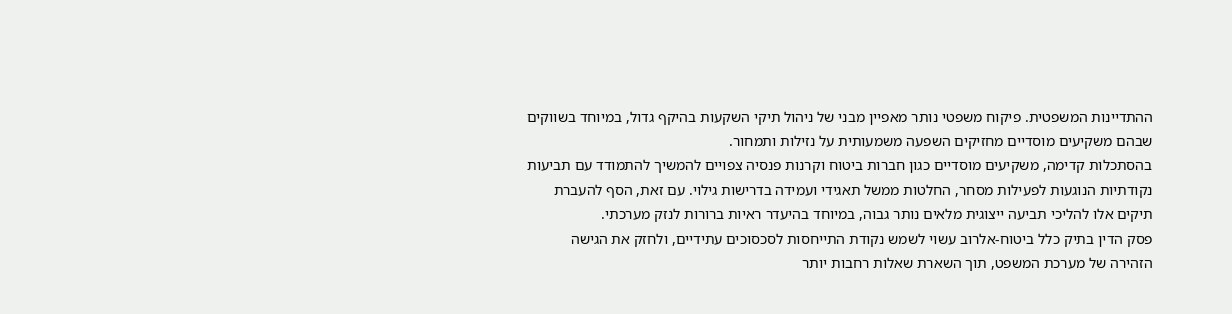ההתדיינות המשפטית. פיקוח משפטי נותר מאפיין מבני של ניהול תיקי השקעות בהיקף גדול, במיוחד בשווקים שבהם משקיעים מוסדיים מחזיקים השפעה משמעותית על נזילות ותמחור.
בהסתכלות קדימה, משקיעים מוסדיים כגון חברות ביטוח וקרנות פנסיה צפויים להמשיך להתמודד עם תביעות נקודתיות הנוגעות לפעילות מסחר, החלטות ממשל תאגידי ועמידה בדרישות גילוי. עם זאת, הסף להעברת תיקים אלו להליכי תביעה ייצוגית מלאים נותר גבוה, במיוחד בהיעדר ראיות ברורות לנזק מערכתי.
פסק הדין בתיק כלל ביטוח-אלרוב עשוי לשמש נקודת התייחסות לסכסוכים עתידיים, ולחזק את הגישה הזהירה של מערכת המשפט, תוך השארת שאלות רחבות יותר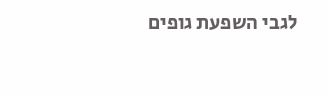לגבי השפעת גופים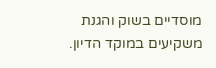מוסדיים בשוק והגנת משקיעים במוקד הדיון.